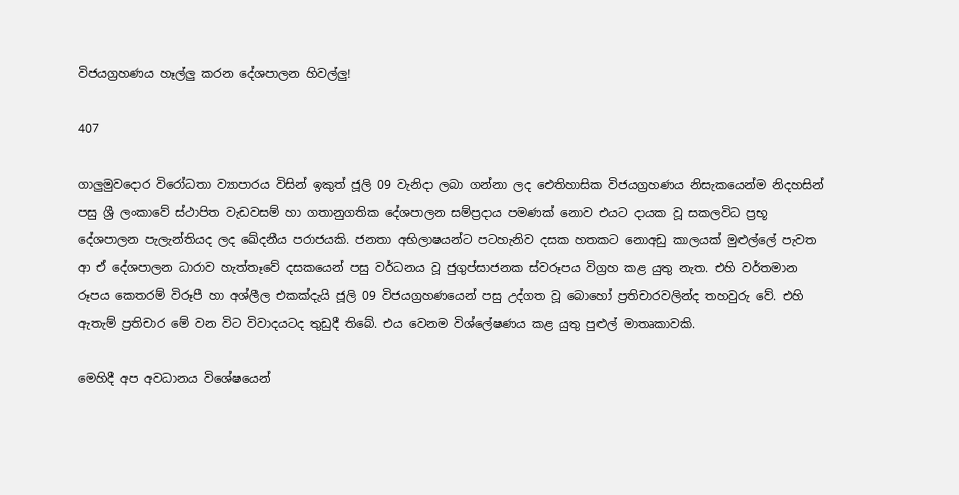විජයග්‍රහණය හෑල්ලු කරන දේශපාලන හිවල්ලු!

407

ගාලුමුවදොර විරෝධතා ව්‍යාපාරය විසින් ඉකුත් ජූලි 09 වැනිදා ලබා ගන්නා ලද ඓතිහාසික විජයග්‍රහණය නිසැකයෙන්ම නිදහසින් පසු ශ්‍රී ලංකාවේ ස්ථාපිත වැඩවසම් හා ගතානුගතික දේශපාලන සම්ප්‍රදාය පමණක් නොව එයට දායක වූ සකලවිධ ප්‍රභූ දේශපාලන පැලැන්තියද ලද ඛේදනීය පරාජයකි. ජනතා අභිලාෂයන්ට පටහැනිව දසක හතකට නොඅඩු කාලයක් මුළුල්ලේ පැවත ආ ඒ දේශපාලන ධාරාව හැත්තෑවේ දසකයෙන් පසු වර්ධනය වූ ජුගුප්සාජනක ස්වරූපය විග්‍රහ කළ යුතු නැත. එහි වර්තමාන රූපය කෙතරම් විරූපී හා අශ්ලීල එකක්දැයි ජූලි 09 විජයග්‍රහණයෙන් පසු උද්ගත වූ බොහෝ ප්‍රතිචාරවලින්ද තහවුරු වේ. එහි ඇතැම් ප්‍රතිචාර මේ වන විට විවාදයටද තුඩුදී තිබේ. එය වෙනම විශ්ලේෂණය කළ යුතු පුළුල් මාතෘකාවකි.

මෙහිදී අප අවධානය විශේෂයෙන්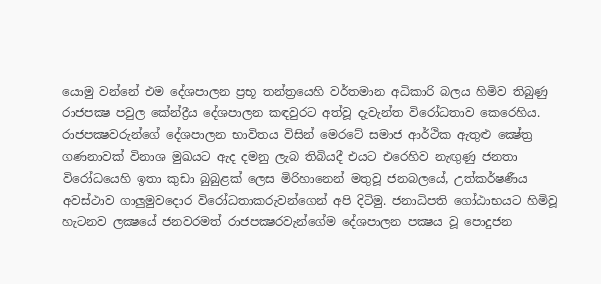යොමු වන්නේ එම දේශපාලන ප්‍රභූ තන්ත්‍රයෙහි වර්තමාන අධිකාරි බලය හිමිව තිබුණු රාජපක්‍ෂ පවුල කේන්ද්‍රීය දේශපාලන කඳවුරට අත්වූ දැවැන්ත විරෝධතාව කෙරෙහිය. රාජපක්‍ෂවරුන්ගේ දේශපාලන භාවිතය විසින් මෙරටේ සමාජ ආර්ථික ඇතුළු ක්‍ෂේත්‍ර ගණනාවක් විනාශ මුඛයට ඇද දමනු ලැබ තිබියදී එයට එරෙහිව නැඟුණු ජනතා විරෝධයෙහි ඉතා කුඩා බුබුළක් ලෙස මිරිහානෙන් මතුවූ ජනබලයේ, උත්කර්ෂණීය අවස්ථාව ගාලුමුවදොර විරෝධතාකරුවන්ගෙන් අපි දිටිමු. ජනාධිපති ගෝඨාභයට හිමිවූ හැටනව ලක්‍ෂයේ ජනවරමත් රාජපක්‍ෂරවැන්ගේම දේශපාලන පක්‍ෂය වූ පොදුජන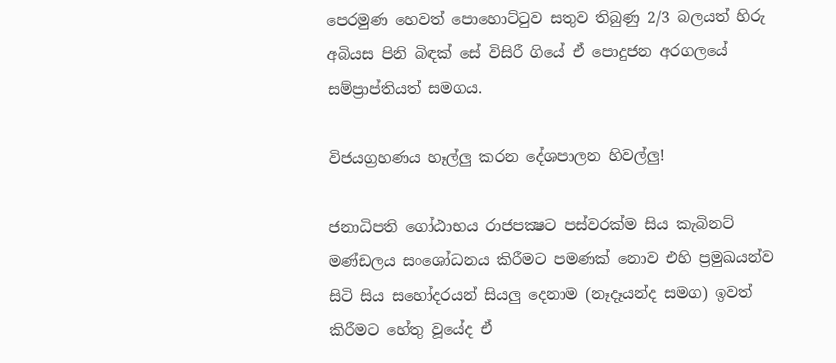පෙරමුණ හෙවත් පොහොට්ටුව සතුව තිබුණු 2/3 බලයත් හිරු අබියස පිනි බිඳක් සේ විසිරී ගියේ ඒ පොදුජන අරගලයේ සම්ප්‍රාප්තියත් සමගය.

විජයග්‍රහණය හෑල්ලු කරන දේශපාලන හිවල්ලු!

ජනාධිපති ගෝඨාභය රාජපක්‍ෂට පස්වරක්ම සිය කැබිනට් මණ්ඩලය සංශෝධනය කිරීමට පමණක් නොව එහි ප්‍රමුඛයන්ව සිටි සිය සහෝදරයන් සියලු දෙනාම (නෑදෑයන්ද සමග) ඉවත් කිරීමට හේතු වූයේද ඒ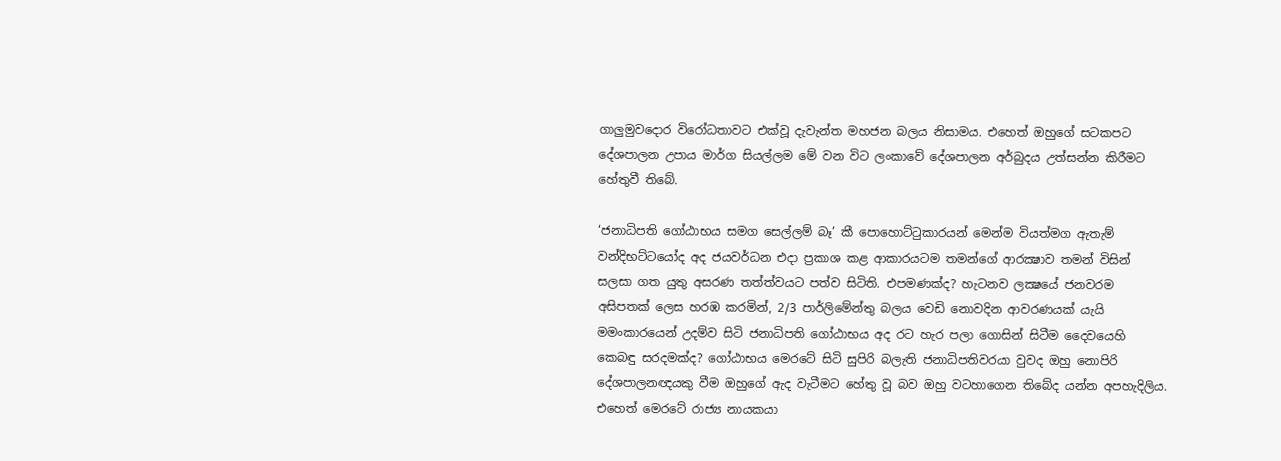ගාලුමුවදොර විරෝධතාවට එක්වූ දැවැන්ත මහජන බලය නිසාමය. එහෙත් ඔහුගේ සටකපට දේශපාලන උපාය මාර්ග සියල්ලම මේ වන විට ලංකාවේ දේශපාලන අර්බුදය උත්සන්න කිරීමට හේතුවී තිබේ.

‘ජනාධිපති ගෝඨාභය සමග සෙල්ලම් බෑ’ කී පොහොට්ටුකාරයන් මෙන්ම වියත්මග ඇතැම් වන්දිභට්ටයෝද අද ජයවර්ධන එදා ප්‍රකාශ කළ ආකාරයටම තමන්ගේ ආරක්‍ෂාව තමන් විසින් සලසා ගත යුතු අසරණ තත්ත්වයට පත්ව සිටිති. එපමණක්ද? හැටනව ලක්‍ෂයේ ජනවරම අසිපතක් ලෙස හරඹ කරමින්, 2/3 පාර්ලිමේන්තු බලය වෙඩි නොවදින ආවරණයක් යැයි මමංකාරයෙන් උදම්ව සිටි ජනාධිපති ගෝඨාභය අද රට හැර පලා ගොසින් සිටීම දෛවයෙහි කෙබඳු සරදමක්ද? ගෝඨාභය මෙරටේ සිටි සුපිරි බලැති ජනාධිපතිවරයා වුවද ඔහු නොපිරි දේශපාලනඥයකු වීම ඔහුගේ ඇද වැටීමට හේතු වූ බව ඔහු වටහාගෙන තිබේද යන්න අපහැදිලිය. එහෙත් මෙරටේ රාජ්‍ය නායකයා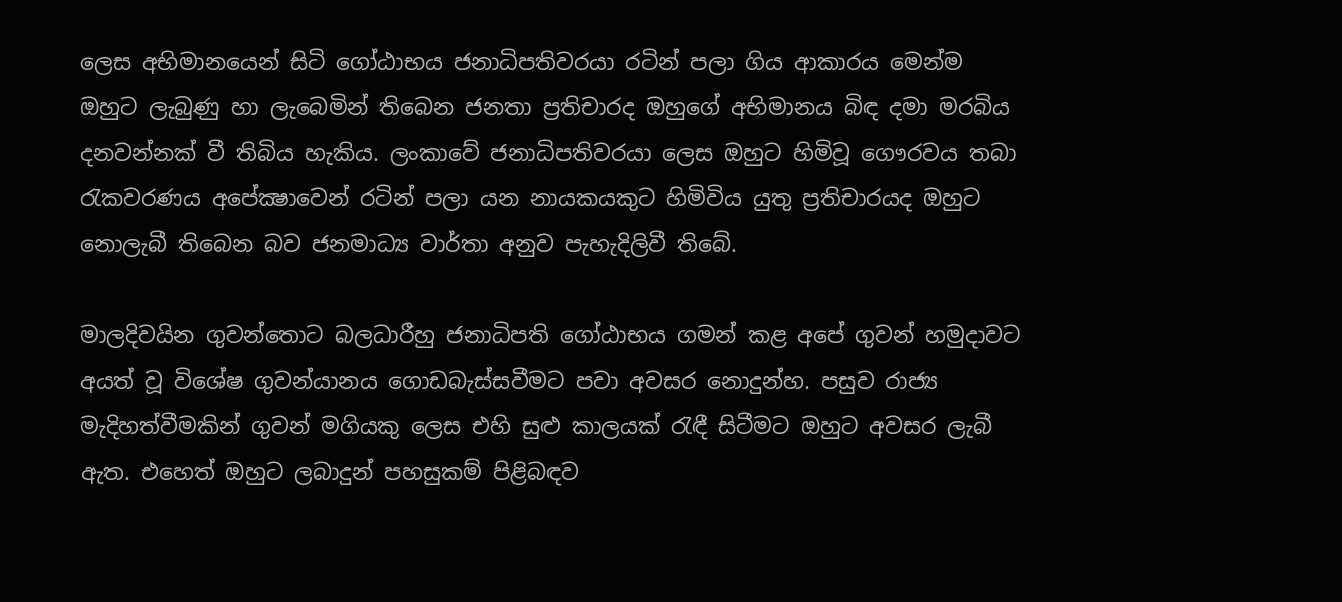ලෙස අභිමානයෙන් සිටි ගෝඨාභය ජනාධිපතිවරයා රටින් පලා ගිය ආකාරය මෙන්ම ඔහුට ලැබුණු හා ලැබෙමින් තිබෙන ජනතා ප්‍රතිචාරද ඔහුගේ අභිමානය බිඳ දමා මරබිය දනවන්නක් වී තිබිය හැකිය. ලංකාවේ ජනාධිපතිවරයා ලෙස ඔහුට හිමිවූ ගෞරවය තබා රැකවරණය අපේක්‍ෂාවෙන් රටින් පලා යන නායකයකුට හිමිවිය යුතු ප්‍රතිචාරයද ඔහුට නොලැබී තිබෙන බව ජනමාධ්‍ය වාර්තා අනුව පැහැදිලිවී තිබේ.

මාලදිවයින ගුවන්තොට බලධාරීහු ජනාධිපති ගෝඨාභය ගමන් කළ අපේ ගුවන් හමුදාවට අයත් වූ විශේෂ ගුවන්යානය ගොඩබැස්සවීමට පවා අවසර නොදුන්හ. පසුව රාජ්‍ය මැදිහත්වීමකින් ගුවන් මගියකු ලෙස එහි සුළු කාලයක් රැඳී සිටීමට ඔහුට අවසර ලැබී ඇත. එහෙත් ඔහුට ලබාදුන් පහසුකම් පිළිබඳව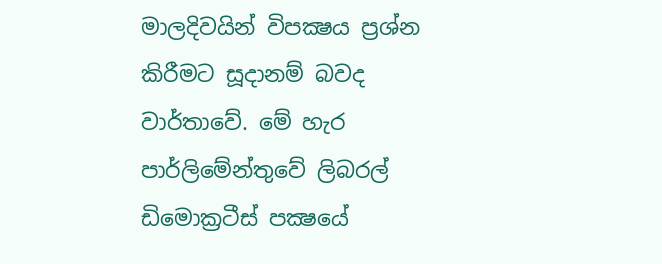මාලදිවයින් විපක්‍ෂය ප්‍රශ්න කිරීමට සූදානම් බවද වාර්තාවේ. මේ හැර පාර්ලිමේන්තුවේ ලිබරල් ඩිමොක්‍රටීස් පක්‍ෂයේ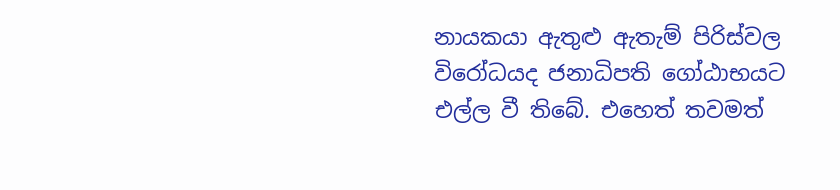නායකයා ඇතුළු ඇතැම් පිරිස්වල විරෝධයද ජනාධිපති ගෝඨාභයට එල්ල වී තිබේ. එහෙත් තවමත්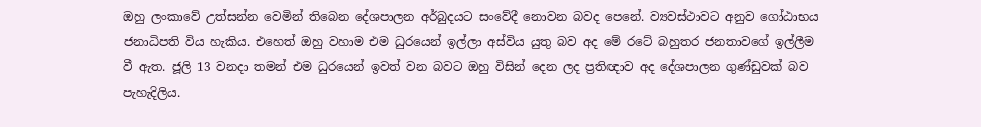ඔහු ලංකාවේ උත්සන්න වෙමින් තිබෙන දේශපාලන අර්බුදයට සංවේදී නොවන බවද පෙනේ. ව්‍යවස්ථාවට අනුව ගෝඨාභය ජනාධිපති විය හැකිය. එහෙත් ඔහු වහාම එම ධුරයෙන් ඉල්ලා අස්විය යුතු බව අද මේ රටේ බහුතර ජනතාවගේ ඉල්ලීම වී ඇත. ජූලි 13 වනදා තමන් එම ධුරයෙන් ඉවත් වන බවට ඔහු විසින් දෙන ලද ප්‍රතිඥාව අද දේශපාලන ගුණ්ඩුවක් බව පැහැදිලිය.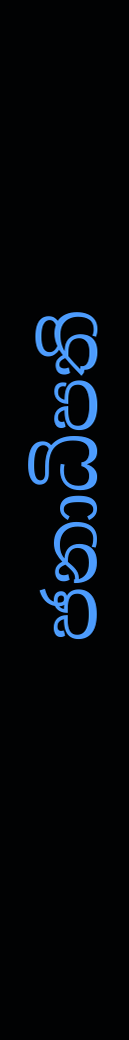ජනාධිපති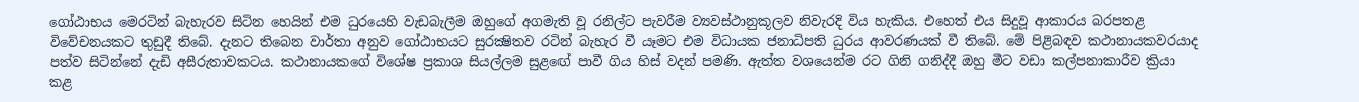ගෝඨාභය මෙරටින් බැහැරව සිටින හෙයින් එම ධුරයෙහි වැඩබැලීම ඔහුගේ අගමැති වූ රනිල්ට පැවරීම ව්‍යවස්ථානුකූලව නිවැරදි විය හැකිය. එහෙත් එය සිදුවූ ආකාරය බරපතළ විවේචනයකට තුඩුදී තිබේ. දැනට තිබෙන වාර්තා අනුව ගෝඨාභයට සුරක්‍ෂිතව රටින් බැහැර වී යෑමට එම විධායක ජනාධිපති ධුරය ආවරණයක් වී තිබේ. මේ පිළිබඳව කථානායකවරයාද පත්ව සිටින්නේ දැඩි අසීරුතාවකටය. කථානායකගේ විශේෂ ප්‍රකාශ සියල්ලම සුළඟේ පාවී ගිය හිස් වදන් පමණි. ඇත්ත වශයෙන්ම රට ගිනි ගනිද්දී ඔහු මීට වඩා කල්පනාකාරීව ක්‍රියා කළ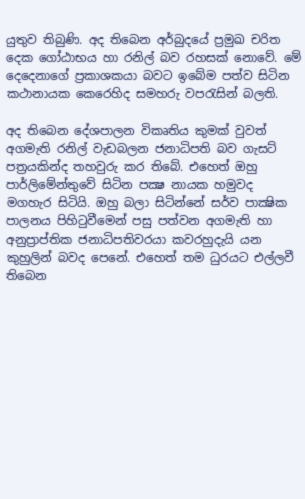යුතුව තිබුණි. අද තිබෙන අර්බුදයේ ප්‍රමුඛ චරිත දෙක ගෝඨාභය හා රනිල් බව රහසක් නොවේ. මේ දෙදෙනාගේ ප්‍රකාශකයා බවට ඉබේම පත්ව සිටින කථානායක කෙරෙහිද සමහරු වපරැසින් බලති.

අද තිබෙන දේශපාලන විකෘතිය කුමක් වුවත් අගමැති රනිල් වැඩබලන ජනාධිපති බව ගැසට් පත්‍රයකින්ද තහවුරු කර තිබේ. එහෙත් ඔහු පාර්ලිමේන්තුවේ සිටින පක්‍ෂ නායක හමුවද මගහැර සිටියි. ඔහු බලා සිටින්නේ සර්ව පාක්‍ෂික පාලනය පිහිටුවීමෙන් පසු පත්වන අගමැති හා අනුප්‍රාප්තික ජනාධිපතිවරයා කවරහුදැයි යන කුහුලින් බවද පෙනේ. එහෙත් තම ධුරයට එල්ලවී තිබෙන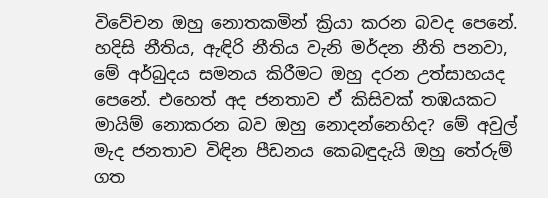විවේචන ඔහු නොතකමින් ක්‍රියා කරන බවද පෙනේ. හදිසි නීතිය, ඇඳිරි නීතිය වැනි මර්දන නීති පනවා, මේ අර්බුදය සමනය කිරීමට ඔහු දරන උත්සාහයද පෙනේ. එහෙත් අද ජනතාව ඒ කිසිවක් තඹයකට මායිම් නොකරන බව ඔහු නොදන්නෙහිද? මේ අවුල් මැද ජනතාව විඳින පීඩනය කෙබඳුදැයි ඔහු තේරුම් ගත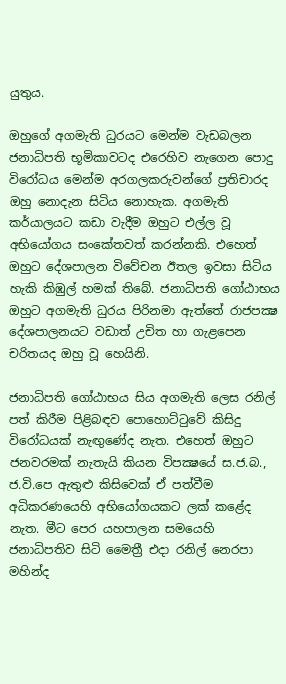යුතුය.

ඔහුගේ අගමැති ධුරයට මෙන්ම වැඩබලන ජනාධිපති භූමිකාවටද එරෙහිව නැගෙන පොදු විරෝධය මෙන්ම අරගලකරුවන්ගේ ප්‍රතිචාරද ඔහු නොදැන සිටිය නොහැක. අගමැති කර්යාලයට කඩා වැදීම ඔහුට එල්ල වූ අභියෝගය සංකේතවත් කරන්නකි. එහෙත් ඔහුට දේශපාලන විවේචන ඊතල ඉවසා සිටිය හැකි කිඹුල් හමක් තිබේ. ජනාධිපති ගෝඨාභය ඔහුට අගමැති ධුරය පිරිනමා ඇත්තේ රාජපක්‍ෂ දේශපාලනයට වඩාත් උචිත හා ගැළපෙන චරිතයද ඔහු වූ හෙයිනි.

ජනාධිපති ගෝඨාභය සිය අගමැති ලෙස රනිල් පත් කිරීම පිළිබඳව පොහොට්ටුවේ කිසිදු විරෝධයක් නැඟුණේද නැත. එහෙත් ඔහුට ජනවරමක් නැතැයි කියන විපක්‍ෂයේ ස.ජ.බ., ජ.වි.පෙ ඇතුළු කිසිවෙක් ඒ පත්වීම අධිකරණයෙහි අභියෝගයකට ලක් කළේද නැත. මීට පෙර යහපාලන සමයෙහි ජනාධිපතිව සිටි මෛත්‍රී එදා රනිල් නෙරපා මහින්ද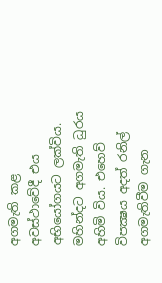අගමැති කළ අවස්ථාවේදී එය අභියෝගයට ලක්විය. මහින්දට අගමැති ධුරය අහිමි විය. එහෙව් විපක්‍ෂය අදත් රනිල් අගමැතිවීම ගැන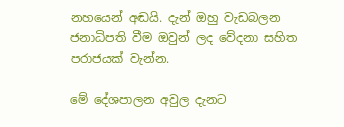නහයෙන් අඬයි. දැන් ඔහු වැඩබලන ජනාධිපති වීම ඔවුන් ලද වේදනා සහිත පරාජයක් වැන්න.

මේ දේශපාලන අවුල දැනට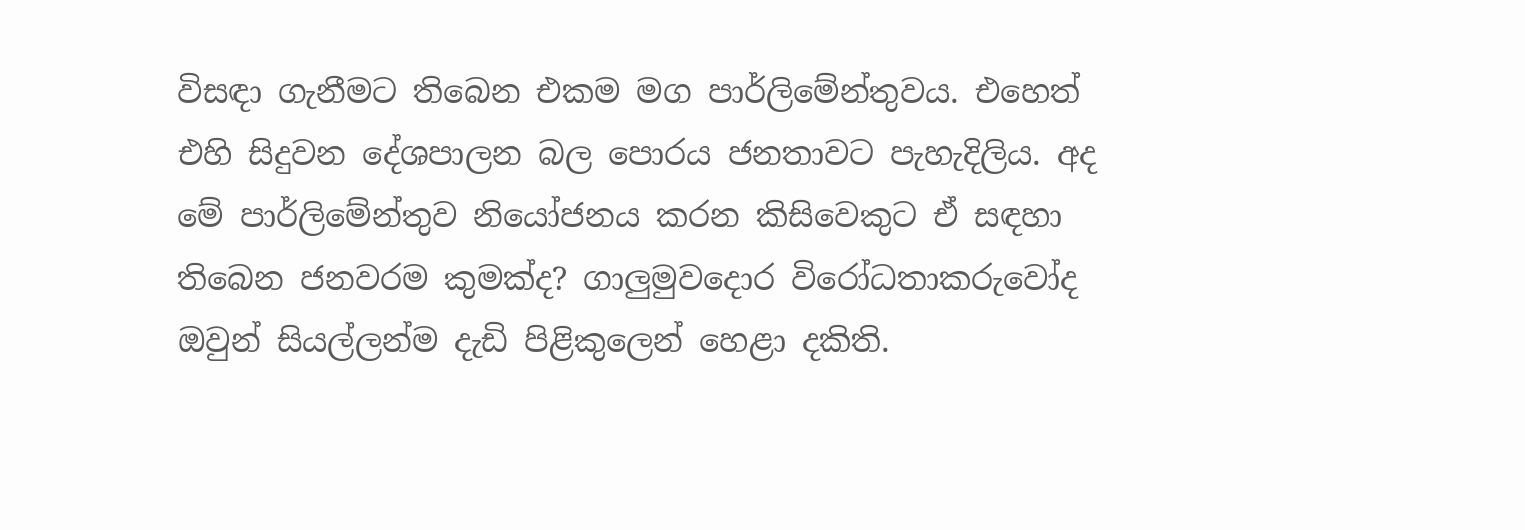විසඳා ගැනීමට තිබෙන එකම මග පාර්ලිමේන්තුවය. එහෙත් එහි සිදුවන දේශපාලන බල පොරය ජනතාවට පැහැදිලිය. අද මේ පාර්ලිමේන්තුව නියෝජනය කරන කිසිවෙකුට ඒ සඳහා තිබෙන ජනවරම කුමක්ද? ගාලුමුවදොර විරෝධතාකරුවෝද ඔවුන් සියල්ලන්ම දැඩි පිළිකුලෙන් හෙළා දකිති.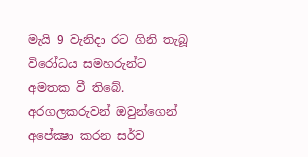මැයි 9 වැනිදා රට ගිනි තැබූ විරෝධය සමහරුන්ට අමතක වී තිබේ. අරගලකරුවන් ඔවුන්ගෙන් අපේක්‍ෂා කරන සර්ව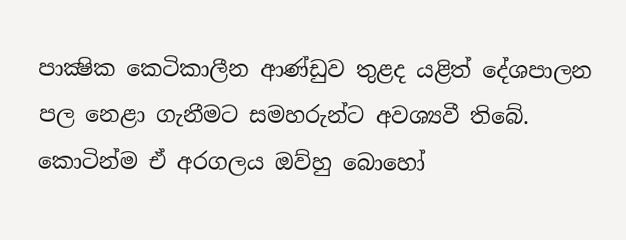පාක්‍ෂික කෙටිකාලීන ආණ්ඩුව තුළද යළිත් දේශපාලන පල නෙළා ගැනීමට සමහරුන්ට අවශ්‍යවී තිබේ. කොටින්ම ඒ අරගලය ඔව්හු බොහෝ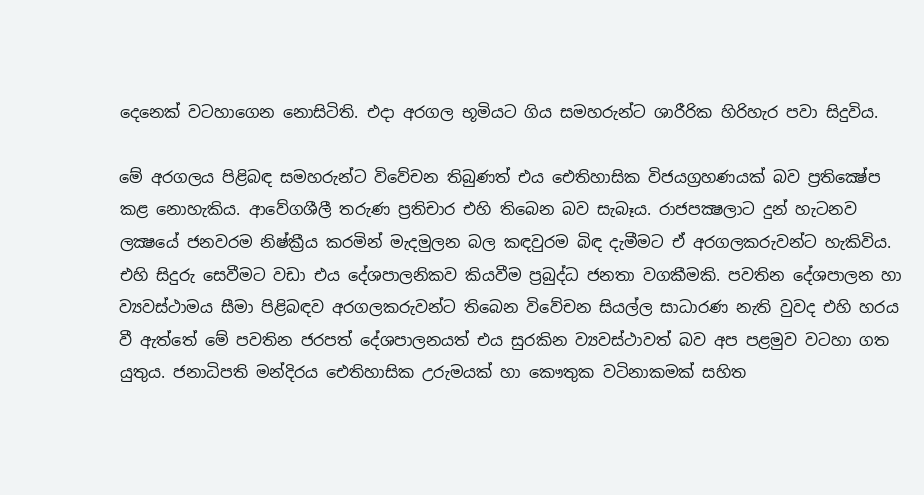දෙනෙක් වටහාගෙන නොසිටිති. එදා අරගල භූමියට ගිය සමහරුන්ට ශාරීරික හිරිහැර පවා සිදුවිය.

මේ අරගලය පිළිබඳ සමහරුන්ට විවේචන තිබුණත් එය ඓතිහාසික විජයග්‍රහණයක් බව ප්‍රතික්‍ෂේප කළ නොහැකිය. ආවේගශීලී තරුණ ප්‍රතිචාර එහි තිබෙන බව සැබෑය. රාජපක්‍ෂලාට දුන් හැටනව ලක්‍ෂයේ ජනවරම නිෂ්ක්‍රීය කරමින් මැදමුලන බල කඳවුරම බිඳ දැමීමට ඒ අරගලකරුවන්ට හැකිවිය. එහි සිදුරු සෙවීමට වඩා එය දේශපාලනිකව කියවීම ප්‍රබුද්ධ ජනතා වගකීමකි. පවතින දේශපාලන හා ව්‍යවස්ථාමය සීමා පිළිබඳව අරගලකරුවන්ට තිබෙන විවේචන සියල්ල සාධාරණ නැති වුවද එහි හරය වී ඇත්තේ මේ පවතින ජරපත් දේශපාලනයත් එය සුරකින ව්‍යවස්ථාවත් බව අප පළමුව වටහා ගත යුතුය. ජනාධිපති මන්දිරය ඓතිහාසික උරුමයක් හා කෞතුක වටිනාකමක් සහිත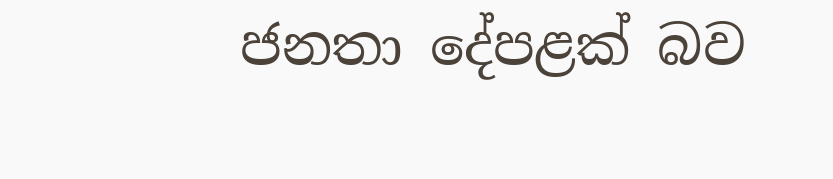ජනතා දේපළක් බව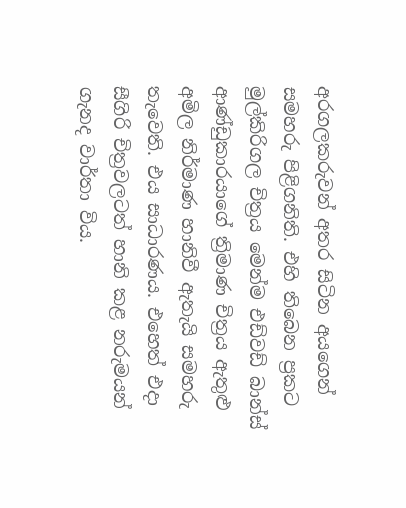අරගලකරුවන් අතර සිටින අයගෙන් සමහරු පිළිගනිති. එහි තිබෙන ප්‍රකට මුල්කිරිගල චිත්‍රය මෙන්ම එඩ්වඩ් බාන්ස් ආණ්ඩුකාරයාගේ ත්‍රිමාණ චිත්‍රය ඇතුළු අමිල නිර්මාණ හානිවී ඇතැයි සමහරු තැවෙති. එය සාධාරණය. එහෙත් එදා සීගිරි චිත්‍රවලටත් හානි කළ නරුමයන් ගැනද වාර්තා විය.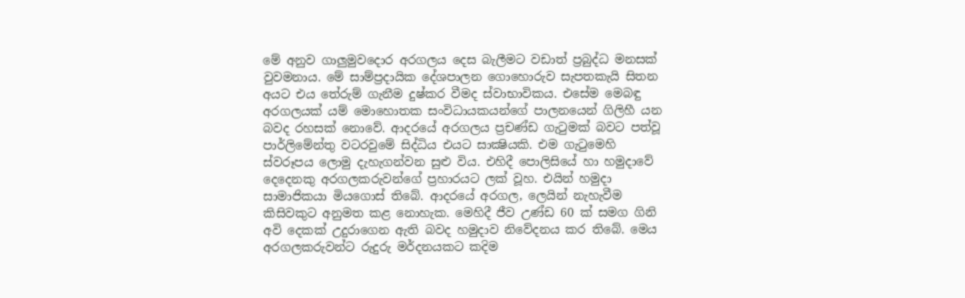මේ අනුව ගාලුමුවදොර අරගලය දෙස බැලීමට වඩාත් ප්‍රබුද්ධ මනසක් වුවමනාය. මේ සාම්ප්‍රදායික දේශපාලන ගොහොරුව සැපතකැයි සිතන අයට එය තේරුම් ගැනීම දුෂ්කර වීමද ස්වාභාවිකය. එසේම මෙබඳු අරගලයක් යම් මොහොතක සංවිධායකයන්ගේ පාලනයෙන් ගිලිහී යන බවද රහසක් නොවේ. ආදරයේ අරගලය ප්‍රචණ්ඩ ගැටුමක් බවට පත්වූ පාර්ලිමේන්තු වටරවුමේ සිද්ධිය එයට සාක්‍ෂියකි. එම ගැටුමෙහි ස්වරූපය ලොමු දැහැගන්වන සුළු විය. එහිදී පොලිසියේ හා හමුදාවේ දෙදෙනකු අරගලකරුවන්ගේ ප්‍රහාරයට ලක් වූහ. එයින් හමුදා සාමාජිකයා මියගොස් තිබේ. ආදරයේ අරගල, ලෙයින් නැහැවීම කිසිවකුට අනුමත කළ නොහැක. මෙහිදී ජීව උණ්ඩ 60 ක් සමග ගිනි අවි දෙකක් උදුරාගෙන ඇති බවද හමුදාව නිවේදනය කර තිබේ. මෙය අරගලකරුවන්ට රුදුරු මර්දනයකට කදිම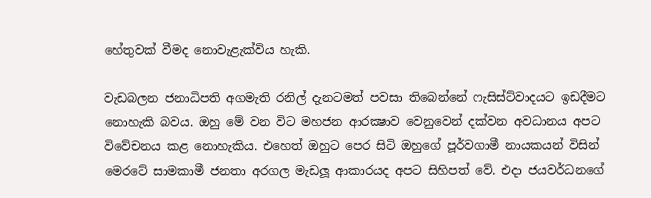හේතුවක් වීමද නොවැළැක්විය හැකි.

වැඩබලන ජනාධිපති අගමැති රනිල් දැනටමත් පවසා තිබෙන්නේ ෆැසිස්ට්වාදයට ඉඩදීමට නොහැකි බවය. ඔහු මේ වන විට මහජන ආරක්‍ෂාව වෙනුවෙන් දක්වන අවධානය අපට විවේචනය කළ නොහැකිය. එහෙත් ඔහුට පෙර සිටි ඔහුගේ පූර්වගාමී නායකයන් විසින් මෙරටේ සාමකාමී ජනතා අරගල මැඩලූ ආකාරයද අපට සිහිපත් වේ. එදා ජයවර්ධනගේ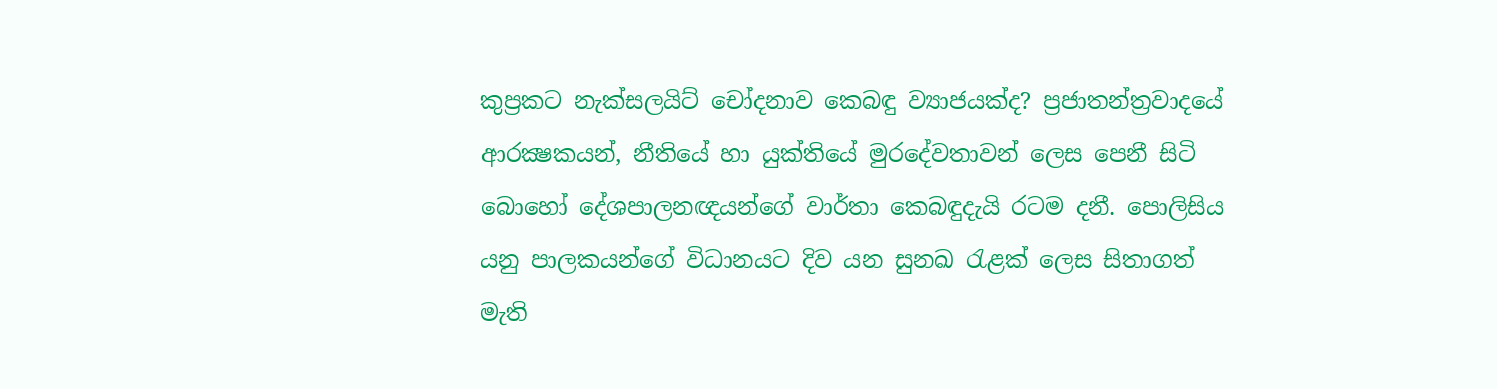කුප්‍රකට නැක්සලයිට් චෝදනාව කෙබඳු ව්‍යාජයක්ද? ප්‍රජාතන්ත්‍රවාදයේ ආරක්‍ෂකයන්, නීතියේ හා යුක්තියේ මුරදේවතාවන් ලෙස පෙනී සිටි බොහෝ දේශපාලනඥයන්ගේ වාර්තා කෙබඳුදැයි රටම දනී. පොලිසිය යනු පාලකයන්ගේ විධානයට දිව යන සුනඛ රැළක් ලෙස සිතාගත් මැති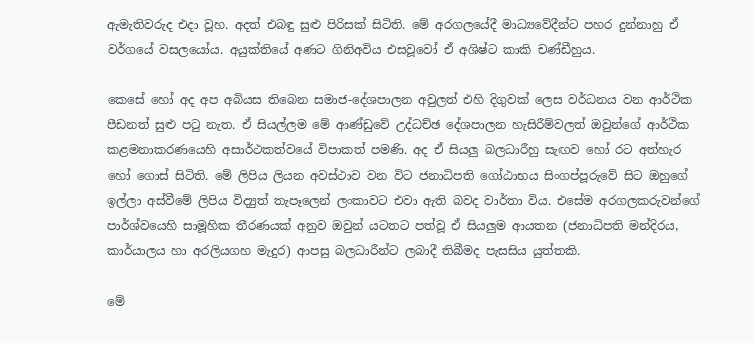ඇමැතිවරුද එදා වූහ. අදත් එබඳු සුළු පිරිසක් සිටිති. මේ අරගලයේදී මාධ්‍යවේදීන්ට පහර දුන්නාහු ඒ වර්ගයේ වසලයෝය. අයුක්තියේ අණට ගිනිඅවිය එසවූවෝ ඒ අශිෂ්ට කාකි චණ්ඩීහුය.

කෙසේ හෝ අද අප අබියස තිබෙන සමාජ-දේශපාලන අවුලත් එහි දිගුවක් ලෙස වර්ධනය වන ආර්ථික පීඩනත් සුළු පටු නැත. ඒ සියල්ලම මේ ආණ්ඩුවේ උද්ධච්ඡ දේශපාලන හැසිරීම්වලත් ඔවුන්ගේ ආර්ථික කළමනාකරණයෙහි අසාර්ථකත්වයේ විපාකත් පමණි. අද ඒ සියලු බලධාරීහු සැඟව හෝ රට අත්හැර හෝ ගොස් සිටිති. මේ ලිපිය ලියන අවස්ථාව වන විට ජනාධිපති ගෝඨාභය සිංගප්පූරුවේ සිට ඔහුගේ ඉල්ලා අස්වීමේ ලිපිය විද්‍යුත් තැපෑලෙන් ලංකාවට එවා ඇති බවද වාර්තා විය. එසේම අරගලකරුවන්ගේ පාර්ශ්වයෙහි සාමූහික තීරණයක් අනුව ඔවුන් යටතට පත්වූ ඒ සියලුම ආයතන (ජනාධිපති මන්දිරය, කාර්යාලය හා අරලියගහ මැදුර) ආපසු බලධාරීන්ට ලබාදී තිබීමද පැසසිය යුත්තකි.

මේ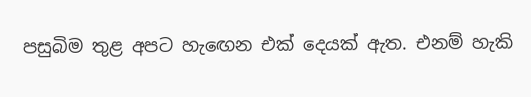පසුබිම තුළ අපට හැඟෙන එක් දෙයක් ඇත. එනම් හැකි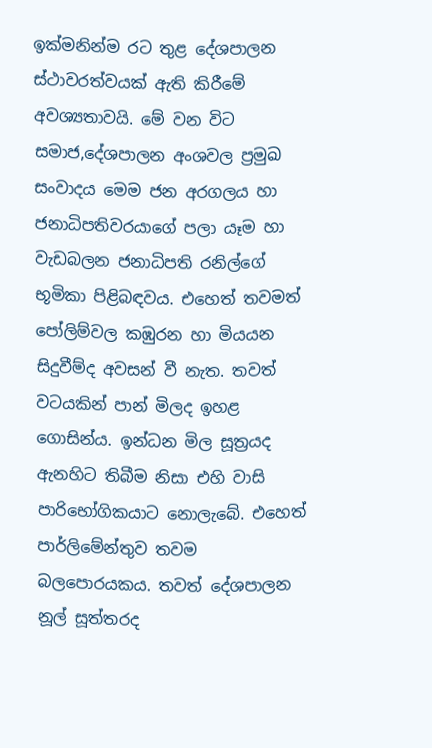ඉක්මනින්ම රට තුළ දේශපාලන ස්ථාවරත්වයක් ඇති කිරීමේ අවශ්‍යතාවයි. මේ වන විට සමාජ,දේශපාලන අංශවල ප්‍රමුඛ සංවාදය මෙම ජන අරගලය හා ජනාධිපතිවරයාගේ පලා යෑම හා වැඩබලන ජනාධිපති රනිල්ගේ භූමිකා පිළිබඳවය. එහෙත් තවමත් පෝලිම්වල කඹුරන හා මියයන සිදුවීම්ද අවසන් වී නැත. තවත් වටයකින් පාන් මිලද ඉහළ ගොසින්ය. ඉන්ධන මිල සූත්‍රයද ඇනහිට තිබීම නිසා එහි වාසි පාරිභෝගිකයාට නොලැබේ. එහෙත් පාර්ලිමේන්තුව තවම බලපොරයකය. තවත් දේශපාලන නූල් සූත්තරද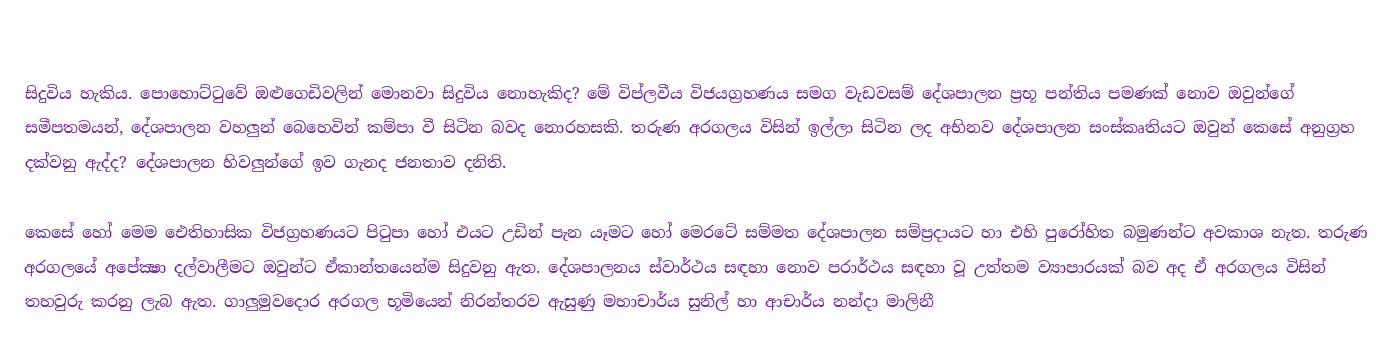සිදුවිය හැකිය. පොහොට්ටුවේ ඔළුගෙඩිවලින් මොනවා සිදුවිය නොහැකිද? මේ විප්ලවීය විජයග්‍රහණය සමග වැඩවසම් දේශපාලන ප්‍රභූ පන්තිය පමණක් නොව ඔවුන්ගේ සමීපතමයන්, දේශපාලන වහලුන් බෙහෙවින් කම්පා වී සිටින බවද නොරහසකි. තරුණ අරගලය විසින් ඉල්ලා සිටින ලද අභිනව දේශපාලන සංස්කෘතියට ඔවුන් කෙසේ අනුග්‍රහ දක්වනු ඇද්ද? දේශපාලන හිවලුන්ගේ ඉව ගැනද ජනතාව දනිති.

කෙසේ හෝ මෙම ඓතිහාසික විජග්‍රහණයට පිටුපා හෝ එයට උඩින් පැන යෑමට හෝ මෙරටේ සම්මත දේශපාලන සම්ප්‍රදායට හා එහි පුරෝහිත බමුණන්ට අවකාශ නැත. තරුණ අරගලයේ අපේක්‍ෂා දල්වාලීමට ඔවුන්ට ඒකාන්තයෙන්ම සිදුවනු ඇත. දේශපාලනය ස්වාර්ථය සඳහා නොව පරාර්ථය සඳහා වූ උත්තම ව්‍යාපාරයක් බව අද ඒ අරගලය විසින් තහවුරු කරනු ලැබ ඇත. ගාලුමුවදොර අරගල භූමියෙන් නිරන්තරව ඇසුණු මහාචාර්ය සුනිල් හා ආචාර්ය නන්දා මාලිනී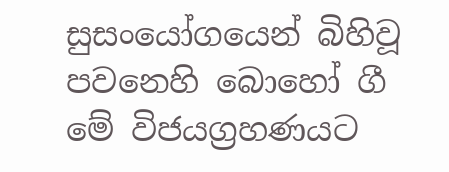සුසංයෝගයෙන් බිහිවූ පවනෙහි බොහෝ ගී මේ විජයග්‍රහණයට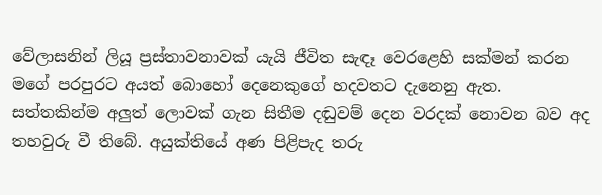වේලාසනින් ලියූ ප්‍රස්තාවනාවක් යැයි ජීවිත සැඳෑ වෙරළෙහි සක්මන් කරන මගේ පරපුරට අයත් බොහෝ දෙනෙකුගේ හදවතට දැනෙනු ඇත. සත්තකින්ම අලුත් ලොවක් ගැන සිතීම දඬුවම් දෙන වරදක් නොවන බව අද තහවුරු වී තිබේ. අයුක්තියේ අණ පිළිපැද තරු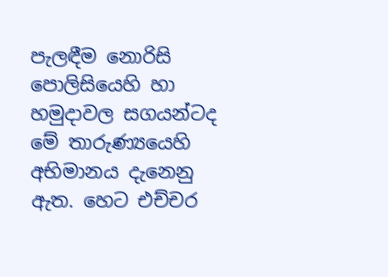පැලඳීම නොරිසි පොලිසියෙහි හා හමුදාවල සගයන්ටද මේ තාරුණ්‍යයෙහි අභිමානය දැනෙනු ඇත. හෙට එච්චර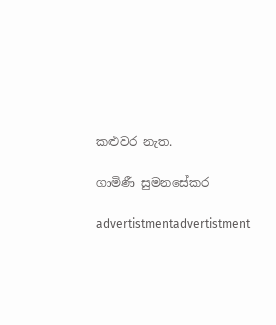කළුවර නැත.

ගාමිණී සුමනසේකර

advertistmentadvertistment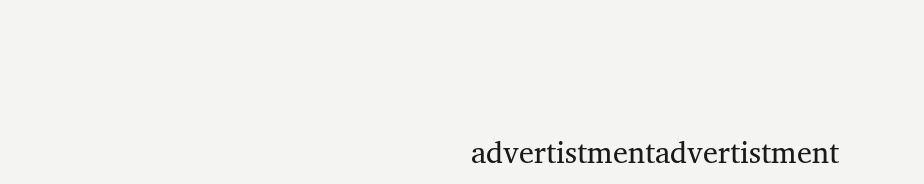advertistmentadvertistment